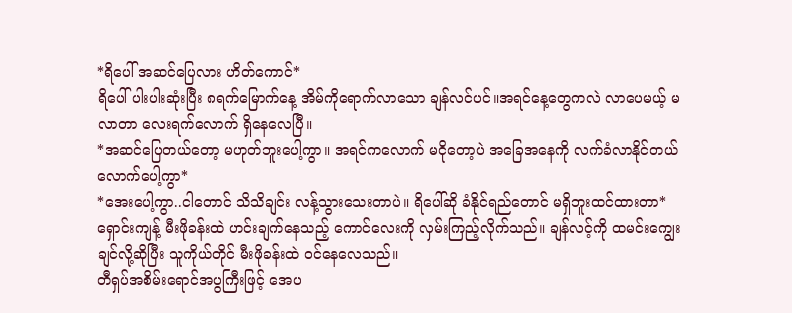*ရိပေါ် အဆင်ပြေလား ဟိတ်ကောင်*
ရိပေါ် ပါးပါးဆုံးပြီး ၈ရက်မြောက်နေ့ အိမ်ကိုရောက်လာသော ချန်လင်ပင်။အရင်နေ့တွေကလဲ လာပေမယ့် မလာတာ လေးရက်လောက် ရှိနေလေပြီ။
*အဆင်ပြေတယ်တော့ မဟုတ်ဘူးပေါ့ကွာ။ အရင်ကလောက် မငိုတော့ပဲ အခြေအနေကို လက်ခံလာနိုင်တယ်လောက်ပေါ့ကွာ*
*အေးပေါ့ကွာ..ငါတောင် သိသိချင်း လန့်သွားသေးတာပဲ။ ရိပေါ်ဆို ခံနိုင်ရည်တောင် မရှိဘူးထင်ထားတာ*
ရှောင်းကျန့် မီးဖိုခန်းထဲ ဟင်းချက်နေသည့် ကောင်လေးကို လှမ်းကြည့်လိုက်သည်။ ချန်လင့်ကို ထမင်းကျွေးချင်လို့ဆိုပြီး သူကိုယ်တိုင် မီးဖိုခန်းထဲ ဝင်နေလေသည်။
တီရှပ်အစိမ်းရောင်အပွကြီးဖြင့် အေပ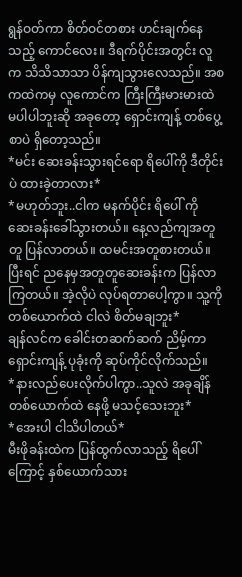ရွန်ဝတ်ကာ စိတ်ဝင်တစား ဟင်းချက်နေသည့် ကောင်လေး။ ဒီရက်ပိုင်းအတွင်း လူက သိသိသာသာ ပိန်ကျသွားလေသည်။ အစကထဲကမှ လူကောင်က ကြီးကြီးမားမားထဲ မပါပါဘူးဆို အခုတော့ ရှောင်းကျန့် တစ်ပွေ့စာပဲ ရှိတော့သည်။
*မင်း ဆေးခန်းသွားရင်ရော ရိပေါ်ကို ဒီတိုင်းပဲ ထားခဲ့တာလား*
*မဟုတ်ဘူး..ငါက မနက်ပိုင်း ရိပေါ် ကို ဆေးခန်းခေါ်သွားတယ်။ နေ့လည်ကျအတူတူ ပြန်လာတယ်။ ထမင်းအတူစားတယ်။ ပြီးရင် ညနေမှအတူတူဆေးခန်းက ပြန်လာကြတယ်။ အဲ့လိုပဲ လုပ်ရတာပေါ့ကွာ။ သူ့ကို တစ်ယောက်ထဲ ငါလဲ စိတ်မချဘူး*
ချန်လင်က ခေါင်းတဆက်ဆက် ညိမ့်ကာ ရှောင်းကျန့် ပုခုံးကို ဆုပ်ကိုင်လိုက်သည်။
*နားလည်ပေးလိုက်ပါကွာ..သူလဲ အခုချိန် တစ်ယောက်ထဲ နေဖို့ မသင့်သေးဘူး*
*အေးပါ ငါသိပါတယ်*
မီးဖိုခန်းထဲက ပြန်ထွက်လာသည့် ရိပေါ်ကြောင့် နှစ်ယောက်သား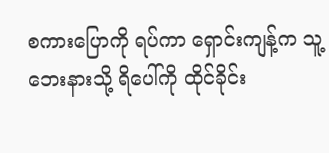စကားပြောကို ရပ်ကာ ရှောင်းကျန့်က သူ့ဘေးနားသို့ ရိပေါ်ကို ထိုင်ခိုင်း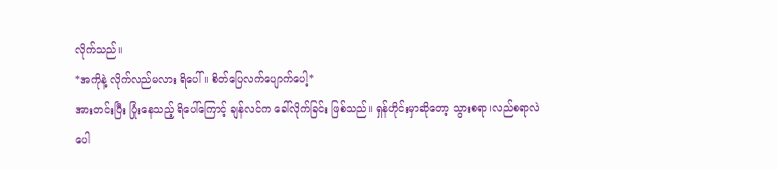လိုက်သည်။
*အကိုနဲ့ လိုက်လည်မလား ရိပေါ်။ စိတ်ပြေလက်ပျောက်ပေါ့*
အားတင်းပြီး ပြုံးနေသည့် ရိပေါ်ကြောင့် ချန်လင်က ခေါ်လိုက်ခြင်း ဖြစ်သည်။ ရှန်ဟိုင်းမှာဆိုတော့ သွားစရာ၊လည်စရာလဲ ပေါ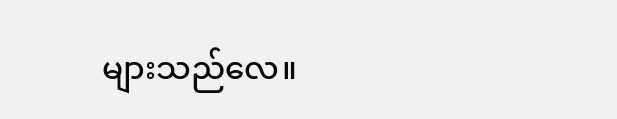များသည်လေ။